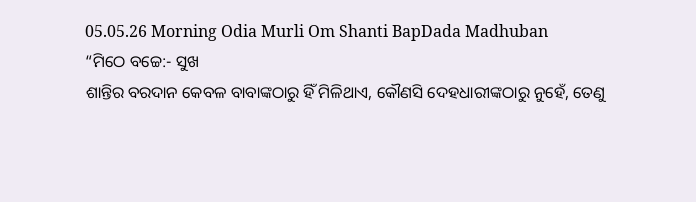05.05.26 Morning Odia Murli Om Shanti BapDada Madhuban
“ମିଠେ ବଚ୍ଚେ:- ସୁଖ
ଶାନ୍ତିର ବରଦାନ କେବଳ ବାବାଙ୍କଠାରୁ ହିଁ ମିଳିଥାଏ, କୌଣସି ଦେହଧାରୀଙ୍କଠାରୁ ନୁହେଁ, ତେଣୁ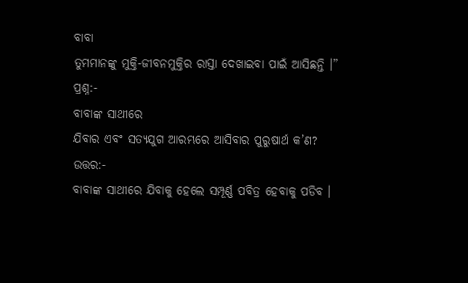ବାବା
ତୁମମାନଙ୍କୁ ମୁକ୍ତି-ଜୀବନମୁକ୍ତିର ରାସ୍ତା ଦେଖାଇବା ପାଇଁ ଆସିଛନ୍ତି ।”
ପ୍ରଶ୍ନ:-
ବାବାଙ୍କ ସାଥୀରେ
ଯିବାର ଏବଂ ସତ୍ୟଯୁଗ ଆରମ୍ଭରେ ଆସିବାର ପୁରୁଷାର୍ଥ କ’ଣ?
ଉତ୍ତର:-
ବାବାଙ୍କ ସାଥୀରେ ଯିବାକୁ ହେଲେ ସମ୍ପୂର୍ଣ୍ଣ ପବିତ୍ର ହେବାକୁ ପଡିବ ।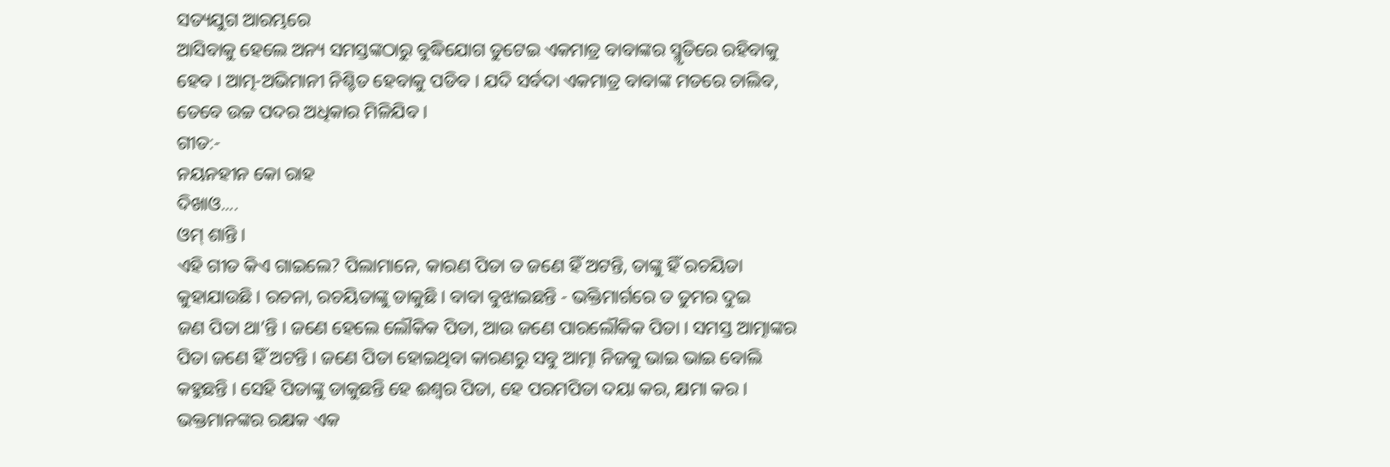ସତ୍ୟଯୁଗ ଆରମ୍ଭରେ
ଆସିବାକୁ ହେଲେ ଅନ୍ୟ ସମସ୍ତଙ୍କଠାରୁ ବୁଦ୍ଧିଯୋଗ ତୁଟେଇ ଏକମାତ୍ର ବାବାଙ୍କର ସ୍ମୃତିରେ ରହିବାକୁ
ହେବ । ଆତ୍ମ-ଅଭିମାନୀ ନିଶ୍ଚିତ ହେବାକୁ ପଡିବ । ଯଦି ସର୍ବଦା ଏକମାତ୍ର ବାବାଙ୍କ ମତରେ ଚାଲିବ,
ତେବେ ଉଚ୍ଚ ପଦର ଅଧିକାର ମିଳିଯିବ ।
ଗୀତ:-
ନୟନହୀନ କୋ ରାହ
ଦିଖାଓ....
ଓମ୍ ଶାନ୍ତି ।
ଏହି ଗୀତ କିଏ ଗାଇଲେ? ପିଲାମାନେ, କାରଣ ପିତା ତ ଜଣେ ହିଁ ଅଟନ୍ତି, ତାଙ୍କୁ ହିଁ ରଚୟିତା
କୁହାଯାଉଛି । ରଚନା, ରଚୟିତାଙ୍କୁ ଡାକୁଛି । ବାବା ବୁଝାଇଛନ୍ତି - ଭକ୍ତିମାର୍ଗରେ ତ ତୁମର ଦୁଇ
ଜଣ ପିତା ଥା’ନ୍ତି । ଜଣେ ହେଲେ ଲୌକିକ ପିତା, ଆଉ ଜଣେ ପାରଲୌକିକ ପିତା । ସମସ୍ତ ଆତ୍ମାଙ୍କର
ପିତା ଜଣେ ହିଁ ଅଟନ୍ତି । ଜଣେ ପିତା ହୋଇଥିବା କାରଣରୁ ସବୁ ଆତ୍ମା ନିଜକୁ ଭାଇ ଭାଇ ବୋଲି
କହୁଛନ୍ତି । ସେହି ପିତାଙ୍କୁ ଡାକୁଛନ୍ତି ହେ ଈଶ୍ୱର ପିତା, ହେ ପରମପିତା ଦୟା କର, କ୍ଷମା କର ।
ଭକ୍ତମାନଙ୍କର ରକ୍ଷକ ଏକ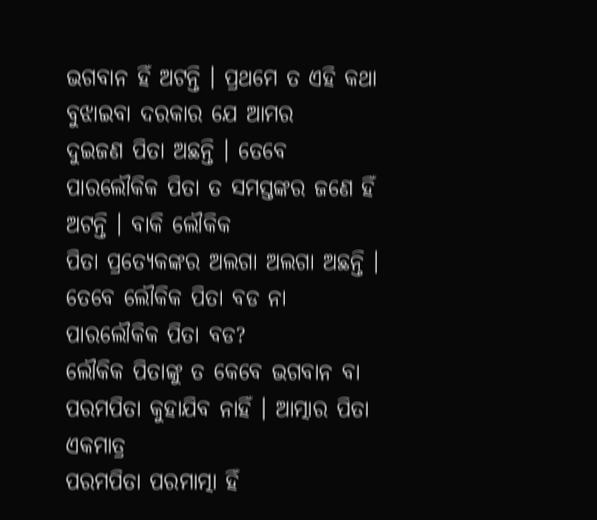ଭଗବାନ ହିଁ ଅଟନ୍ତି । ପ୍ରଥମେ ତ ଏହି କଥା ବୁଝାଇବା ଦରକାର ଯେ ଆମର
ଦୁଇଜଣ ପିତା ଅଛନ୍ତି । ତେବେ ପାରଲୌକିକ ପିତା ତ ସମସ୍ତଙ୍କର ଜଣେ ହିଁ ଅଟନ୍ତି । ବାକି ଲୌକିକ
ପିତା ପ୍ରତ୍ୟେକଙ୍କର ଅଲଗା ଅଲଗା ଅଛନ୍ତି । ତେବେ ଲୌକିକ ପିତା ବଡ ନା ପାରଲୌକିକ ପିତା ବଡ?
ଲୌକିକ ପିତାଙ୍କୁ ତ କେବେ ଭଗବାନ ବା ପରମପିତା କୁହାଯିବ ନାହିଁ । ଆତ୍ମାର ପିତା ଏକମାତ୍ର
ପରମପିତା ପରମାତ୍ମା ହିଁ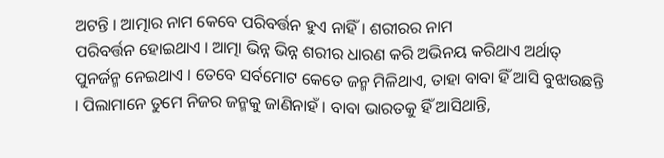ଅଟନ୍ତି । ଆତ୍ମାର ନାମ କେବେ ପରିବର୍ତ୍ତନ ହୁଏ ନାହିଁ । ଶରୀରର ନାମ
ପରିବର୍ତ୍ତନ ହୋଇଥାଏ । ଆତ୍ମା ଭିନ୍ନ ଭିନ୍ନ ଶରୀର ଧାରଣ କରି ଅଭିନୟ କରିଥାଏ ଅର୍ଥାତ୍
ପୁନର୍ଜନ୍ମ ନେଇଥାଏ । ତେବେ ସର୍ବମୋଟ କେତେ ଜନ୍ମ ମିଳିଥାଏ, ତାହା ବାବା ହିଁ ଆସି ବୁଝାଉଛନ୍ତି
। ପିଲାମାନେ ତୁମେ ନିଜର ଜନ୍ମକୁ ଜାଣିନାହଁ । ବାବା ଭାରତକୁ ହିଁ ଆସିଥାନ୍ତି,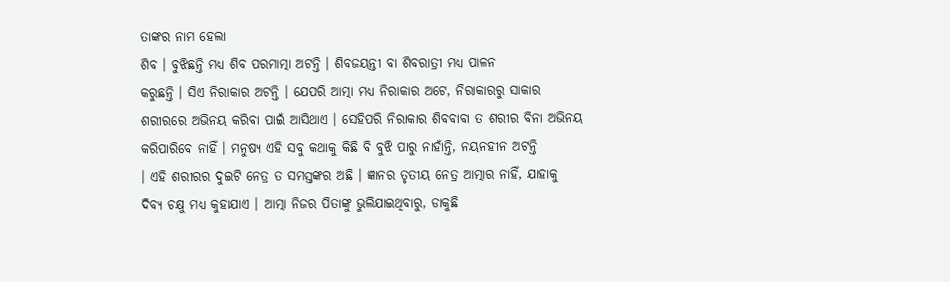ତାଙ୍କର ନାମ ହେଲା
ଶିବ । ବୁଝିଛନ୍ତି ମଧ୍ୟ ଶିବ ପରମାତ୍ମା ଅଟନ୍ତି । ଶିବଜୟନ୍ତୀ ବା ଶିବରାତ୍ରୀ ମଧ୍ୟ ପାଳନ
କରୁଛନ୍ତି । ସିଏ ନିରାକାର ଅଟନ୍ତି । ଯେପରି ଆତ୍ମା ମଧ୍ୟ ନିରାକାର ଅଟେ, ନିରାକାରରୁ ସାକାର
ଶରୀରରେ ଅଭିନୟ କରିବା ପାଇଁ ଆସିଥାଏ । ସେହିପରି ନିରାକାର ଶିବବାବା ତ ଶରୀର ବିନା ଅଭିନୟ
କରିପାରିବେ ନାହିଁ । ମନୁଷ୍ୟ ଏହି ସବୁ କଥାକୁ କିଛି ବି ବୁଝି ପାରୁ ନାହାଁନ୍ତି, ନୟନହୀନ ଅଟନ୍ତି
। ଏହି ଶରୀରର ଦୁଇଟି ନେତ୍ର ତ ସମସ୍ତଙ୍କର ଅଛି । ଜ୍ଞାନର ତୃତୀୟ ନେତ୍ର ଆତ୍ମାର ନାହିଁ, ଯାହାକୁ
ଦିବ୍ୟ ଚକ୍ଷୁ ମଧ୍ୟ କୁହାଯାଏ । ଆତ୍ମା ନିଜର ପିତାଙ୍କୁ ଭୁଲିଯାଇଥିବାରୁ, ଡାକୁଛି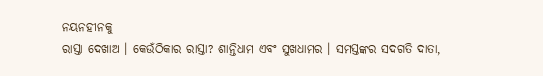ନୟନହୀନକୁ
ରାସ୍ତା ଦେଖାଅ । କେଉଁଠିକାର ରାସ୍ତା? ଶାନ୍ତିଧାମ ଏବଂ ସୁଖଧାମର । ସମସ୍ତଙ୍କର ସଦଗତି ଦାତା,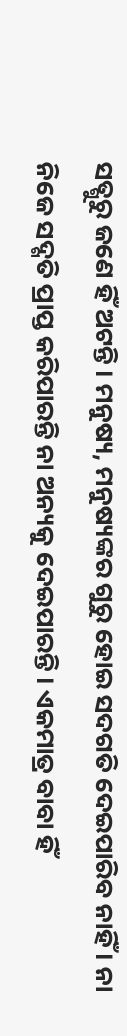ସତ୍ଗୁରୁ ଜଣେ ହିଁ ଅଟନ୍ତି । ମନୁଷ୍ୟ, ମନୁଷ୍ୟଙ୍କର ଗୁରୁ ହୋଇ ସଦଗତି ଦେଇପାରିବ ନାହିଁ । ନା
ନିଜେ ସଦ୍ଗତି ପ୍ରାପ୍ତ କରିପାରନ୍ତି ନା ଅନ୍ୟକୁ ଦେଇପାରନ୍ତି । ଏକମାତ୍ର ବାବା ହିଁ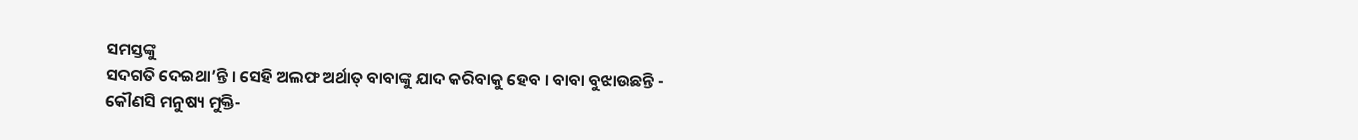ସମସ୍ତଙ୍କୁ
ସଦଗତି ଦେଇଥା’ନ୍ତି । ସେହି ଅଲଫ ଅର୍ଥାତ୍ ବାବାଙ୍କୁ ଯାଦ କରିବାକୁ ହେବ । ବାବା ବୁଝାଉଛନ୍ତି -
କୌଣସି ମନୁଷ୍ୟ ମୁକ୍ତି-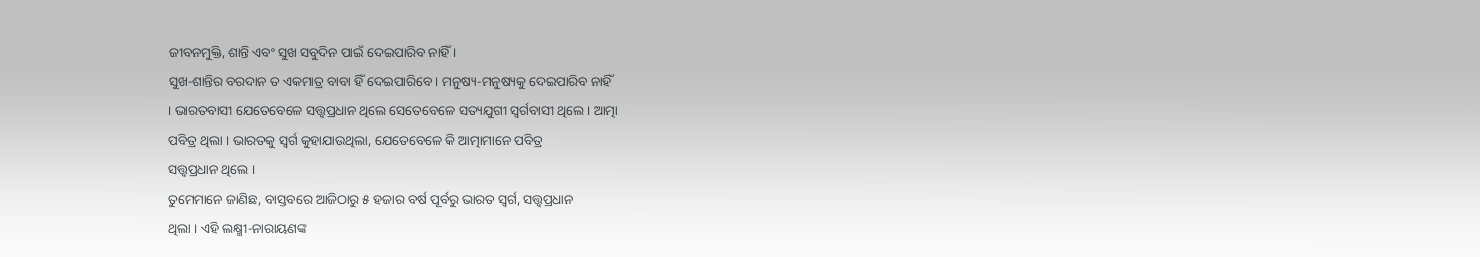ଜୀବନମୁକ୍ତି, ଶାନ୍ତି ଏବଂ ସୁଖ ସବୁଦିନ ପାଇଁ ଦେଇପାରିବ ନାହିଁ ।
ସୁଖ-ଶାନ୍ତିର ବରଦାନ ତ ଏକମାତ୍ର ବାବା ହିଁ ଦେଇପାରିବେ । ମନୁଷ୍ୟ-ମନୁଷ୍ୟକୁ ଦେଇପାରିବ ନାହିଁ
। ଭାରତବାସୀ ଯେତେବେଳେ ସତ୍ତ୍ୱପ୍ରଧାନ ଥିଲେ ସେତେବେଳେ ସତ୍ୟଯୁଗୀ ସ୍ୱର୍ଗବାସୀ ଥିଲେ । ଆତ୍ମା
ପବିତ୍ର ଥିଲା । ଭାରତକୁ ସ୍ୱର୍ଗ କୁହାଯାଉଥିଲା, ଯେତେବେଳେ କି ଆତ୍ମାମାନେ ପବିତ୍ର
ସତ୍ତ୍ୱପ୍ରଧାନ ଥିଲେ ।
ତୁମେମାନେ ଜାଣିଛ, ବାସ୍ତବରେ ଆଜିଠାରୁ ୫ ହଜାର ବର୍ଷ ପୂର୍ବରୁ ଭାରତ ସ୍ୱର୍ଗ, ସତ୍ତ୍ୱପ୍ରଧାନ
ଥିଲା । ଏହି ଲକ୍ଷ୍ମୀ-ନାରାୟଣଙ୍କ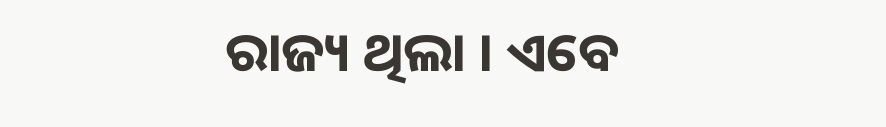ରାଜ୍ୟ ଥିଲା । ଏବେ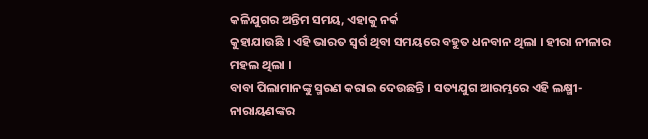କଳିଯୁଗର ଅନ୍ତିମ ସମୟ, ଏହାକୁ ନର୍କ
କୁହାଯାଉଛି । ଏହି ଭାରତ ସ୍ୱର୍ଗ ଥିବା ସମୟରେ ବହୁତ ଧନବାନ ଥିଲା । ହୀରା ନୀଳାର ମହଲ ଥିଲା ।
ବାବା ପିଲାମାନଙ୍କୁ ସ୍ମରଣ କରାଇ ଦେଉଛନ୍ତି । ସତ୍ୟଯୁଗ ଆରମ୍ଭରେ ଏହି ଲକ୍ଷ୍ମୀ-ନାରାୟଣଙ୍କର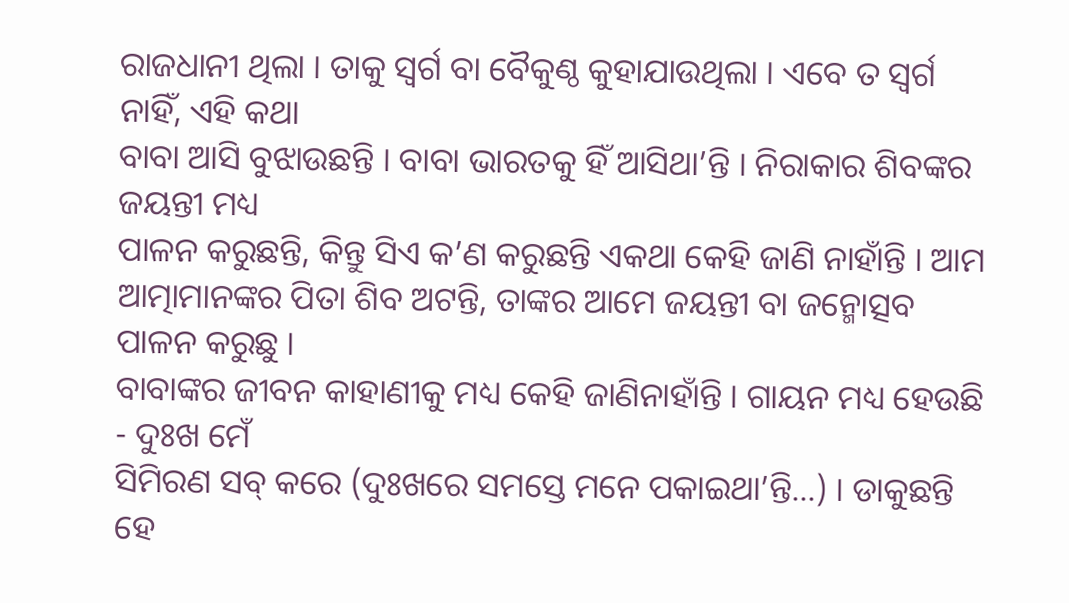ରାଜଧାନୀ ଥିଲା । ତାକୁ ସ୍ୱର୍ଗ ବା ବୈକୁଣ୍ଠ କୁହାଯାଉଥିଲା । ଏବେ ତ ସ୍ୱର୍ଗ ନାହିଁ, ଏହି କଥା
ବାବା ଆସି ବୁଝାଉଛନ୍ତି । ବାବା ଭାରତକୁ ହିଁ ଆସିଥା’ନ୍ତି । ନିରାକାର ଶିବଙ୍କର ଜୟନ୍ତୀ ମଧ୍ୟ
ପାଳନ କରୁଛନ୍ତି, କିନ୍ତୁ ସିଏ କ’ଣ କରୁଛନ୍ତି ଏକଥା କେହି ଜାଣି ନାହାଁନ୍ତି । ଆମ
ଆତ୍ମାମାନଙ୍କର ପିତା ଶିବ ଅଟନ୍ତି, ତାଙ୍କର ଆମେ ଜୟନ୍ତୀ ବା ଜନ୍ମୋତ୍ସବ ପାଳନ କରୁଛୁ ।
ବାବାଙ୍କର ଜୀବନ କାହାଣୀକୁ ମଧ୍ୟ କେହି ଜାଣିନାହାଁନ୍ତି । ଗାୟନ ମଧ୍ୟ ହେଉଛି - ଦୁଃଖ ମେଁ
ସିମିରଣ ସବ୍ କରେ (ଦୁଃଖରେ ସମସ୍ତେ ମନେ ପକାଇଥା’ନ୍ତି...) । ଡାକୁଛନ୍ତି ହେ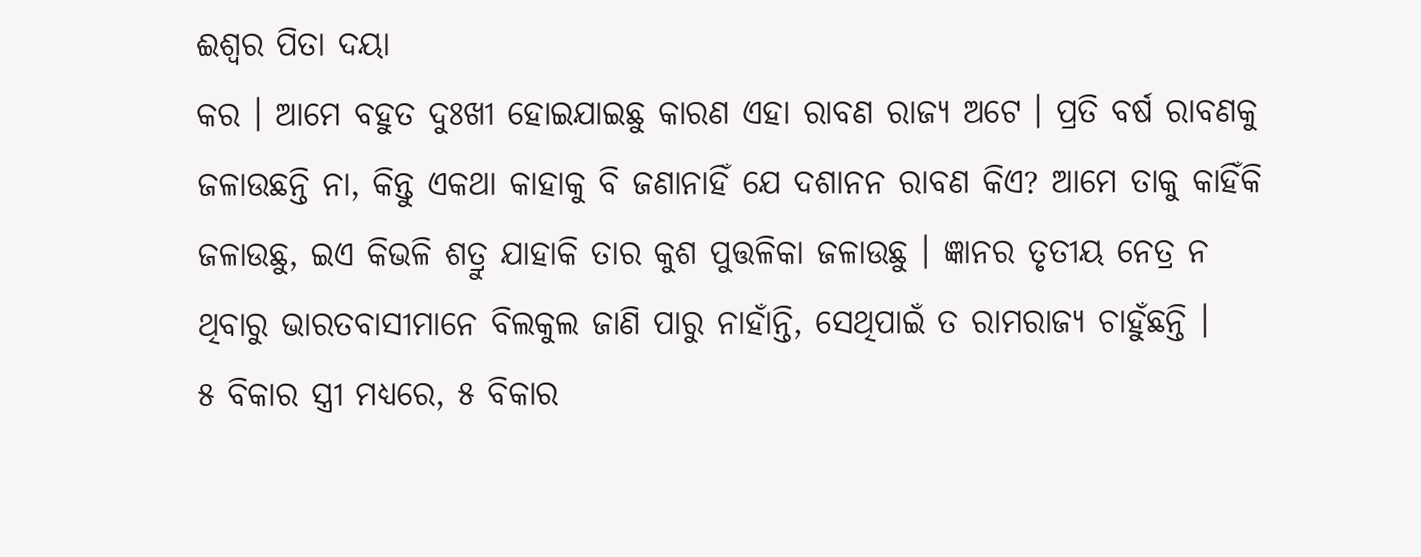ଈଶ୍ୱର ପିତା ଦୟା
କର । ଆମେ ବହୁତ ଦୁଃଖୀ ହୋଇଯାଇଛୁ କାରଣ ଏହା ରାବଣ ରାଜ୍ୟ ଅଟେ । ପ୍ରତି ବର୍ଷ ରାବଣକୁ
ଜଳାଉଛନ୍ତି ନା, କିନ୍ତୁ ଏକଥା କାହାକୁ ବି ଜଣାନାହିଁ ଯେ ଦଶାନନ ରାବଣ କିଏ? ଆମେ ତାକୁ କାହିଁକି
ଜଳାଉଛୁ, ଇଏ କିଭଳି ଶତ୍ରୁ ଯାହାକି ତାର କୁଶ ପୁତ୍ତଳିକା ଜଳାଉଛୁ । ଜ୍ଞାନର ତୃତୀୟ ନେତ୍ର ନ
ଥିବାରୁ ଭାରତବାସୀମାନେ ବିଲକୁଲ ଜାଣି ପାରୁ ନାହାଁନ୍ତି, ସେଥିପାଇଁ ତ ରାମରାଜ୍ୟ ଚାହୁଁଛନ୍ତି ।
୫ ବିକାର ସ୍ତ୍ରୀ ମଧ୍ୟରେ, ୫ ବିକାର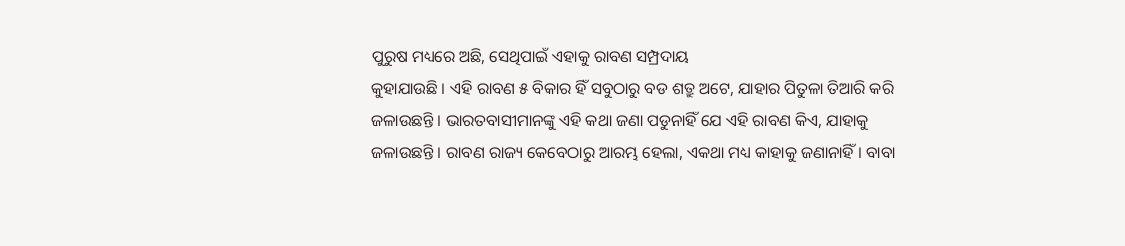ପୁରୁଷ ମଧ୍ୟରେ ଅଛି, ସେଥିପାଇଁ ଏହାକୁ ରାବଣ ସମ୍ପ୍ରଦାୟ
କୁହାଯାଉଛି । ଏହି ରାବଣ ୫ ବିକାର ହିଁ ସବୁଠାରୁ ବଡ ଶତ୍ରୁ ଅଟେ, ଯାହାର ପିତୁଳା ତିଆରି କରି
ଜଳାଉଛନ୍ତି । ଭାରତବାସୀମାନଙ୍କୁ ଏହି କଥା ଜଣା ପଡୁନାହିଁ ଯେ ଏହି ରାବଣ କିଏ, ଯାହାକୁ
ଜଳାଉଛନ୍ତି । ରାବଣ ରାଜ୍ୟ କେବେଠାରୁ ଆରମ୍ଭ ହେଲା, ଏକଥା ମଧ୍ୟ କାହାକୁ ଜଣାନାହିଁ । ବାବା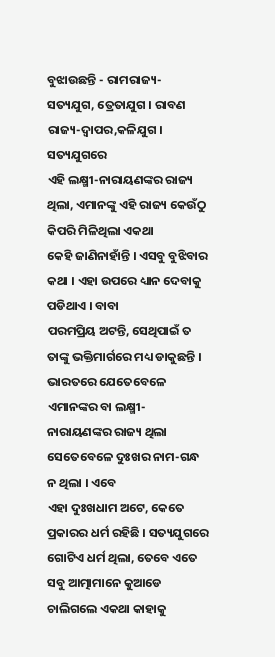ବୁଝାଉଛନ୍ତି - ରାମରାଜ୍ୟ-ସତ୍ୟଯୁଗ, ତ୍ରେତାଯୁଗ । ରାବଣ ରାଜ୍ୟ-ଦ୍ୱାପର,କଳିଯୁଗ । ସତ୍ୟଯୁଗରେ
ଏହି ଲକ୍ଷ୍ମୀ-ନାରାୟଣଙ୍କର ରାଜ୍ୟ ଥିଲା, ଏମାନଙ୍କୁ ଏହି ରାଜ୍ୟ କେଉଁଠୁ କିପରି ମିଳିଥିଲା ଏକଥା
କେହି ଜାଣିନାହାଁନ୍ତି । ଏସବୁ ବୁଝିବାର କଥା । ଏହା ଉପରେ ଧ୍ୟାନ ଦେବାକୁ ପଡିଥାଏ । ବାବା
ପରମପ୍ରିୟ ଅଟନ୍ତି, ସେଥିପାଇଁ ତ ତାଙ୍କୁ ଭକ୍ତିମାର୍ଗରେ ମଧ୍ୟ ଡାକୁଛନ୍ତି । ଭାରତରେ ଯେତେବେଳେ
ଏମାନଙ୍କର ବା ଲକ୍ଷ୍ମୀ-ନାରାୟଣଙ୍କର ରାଜ୍ୟ ଥିଲା ସେତେବେଳେ ଦୁଃଖର ନାମ-ଗନ୍ଧ ନ ଥିଲା । ଏବେ
ଏହା ଦୁଃଖଧାମ ଅଟେ, କେତେ ପ୍ରକାରର ଧର୍ମ ରହିଛି । ସତ୍ୟଯୁଗରେ ଗୋଟିଏ ଧର୍ମ ଥିଲା, ତେବେ ଏତେ
ସବୁ ଆତ୍ମାମାନେ କୁଆଡେ ଚାଲିଗଲେ ଏକଥା କାହାକୁ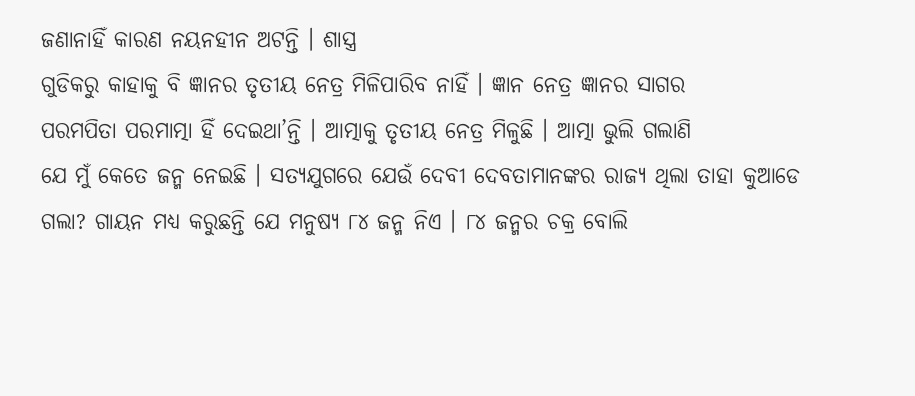ଜଣାନାହିଁ କାରଣ ନୟନହୀନ ଅଟନ୍ତି । ଶାସ୍ତ୍ର
ଗୁଡିକରୁ କାହାକୁ ବି ଜ୍ଞାନର ତୃତୀୟ ନେତ୍ର ମିଳିପାରିବ ନାହିଁ । ଜ୍ଞାନ ନେତ୍ର ଜ୍ଞାନର ସାଗର
ପରମପିତା ପରମାତ୍ମା ହିଁ ଦେଇଥା’ନ୍ତି । ଆତ୍ମାକୁ ତୃତୀୟ ନେତ୍ର ମିଳୁଛି । ଆତ୍ମା ଭୁଲି ଗଲାଣି
ଯେ ମୁଁ କେତେ ଜନ୍ମ ନେଇଛି । ସତ୍ୟଯୁଗରେ ଯେଉଁ ଦେବୀ ଦେବତାମାନଙ୍କର ରାଜ୍ୟ ଥିଲା ତାହା କୁଆଡେ
ଗଲା? ଗାୟନ ମଧ୍ୟ କରୁଛନ୍ତି ଯେ ମନୁଷ୍ୟ ୮୪ ଜନ୍ମ ନିଏ । ୮୪ ଜନ୍ମର ଚକ୍ର ବୋଲି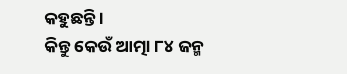କହୁଛନ୍ତି ।
କିନ୍ତୁ କେଉଁ ଆତ୍ମା ୮୪ ଜନ୍ମ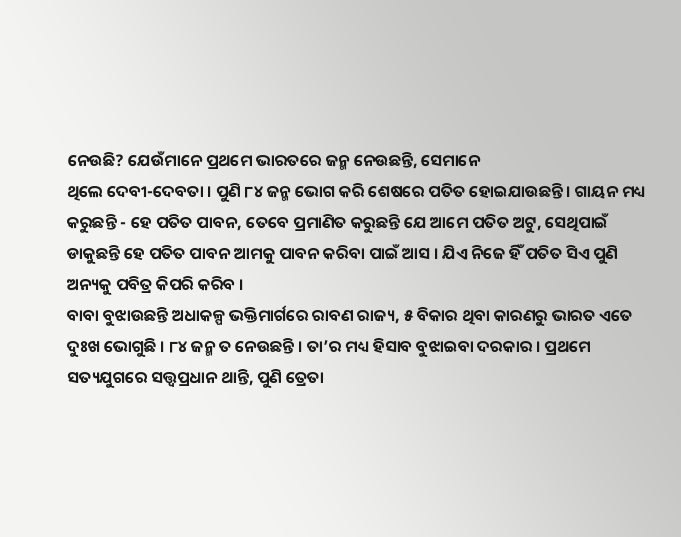ନେଉଛି? ଯେଉଁମାନେ ପ୍ରଥମେ ଭାରତରେ ଜନ୍ମ ନେଉଛନ୍ତି, ସେମାନେ
ଥିଲେ ଦେବୀ-ଦେବତା । ପୁଣି ୮୪ ଜନ୍ମ ଭୋଗ କରି ଶେଷରେ ପତିତ ହୋଇଯାଉଛନ୍ତି । ଗାୟନ ମଧ୍ୟ
କରୁଛନ୍ତି - ହେ ପତିତ ପାବନ, ତେବେ ପ୍ରମାଣିତ କରୁଛନ୍ତି ଯେ ଆମେ ପତିତ ଅଟୁ, ସେଥିପାଇଁ
ଡାକୁଛନ୍ତି ହେ ପତିତ ପାବନ ଆମକୁ ପାବନ କରିବା ପାଇଁ ଆସ । ଯିଏ ନିଜେ ହିଁ ପତିତ ସିଏ ପୁଣି
ଅନ୍ୟକୁ ପବିତ୍ର କିପରି କରିବ ।
ବାବା ବୁଝାଉଛନ୍ତି ଅଧାକଳ୍ପ ଭକ୍ତିମାର୍ଗରେ ରାବଣ ରାଜ୍ୟ, ୫ ବିକାର ଥିବା କାରଣରୁ ଭାରତ ଏତେ
ଦୁଃଖ ଭୋଗୁଛି । ୮୪ ଜନ୍ମ ତ ନେଉଛନ୍ତି । ତା’ର ମଧ୍ୟ ହିସାବ ବୁଝାଇବା ଦରକାର । ପ୍ରଥମେ
ସତ୍ୟଯୁଗରେ ସତ୍ତ୍ୱପ୍ରଧାନ ଥାନ୍ତି, ପୁଣି ତ୍ରେତା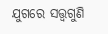ଯୁଗରେ ସତ୍ତ୍ୱଗୁଣି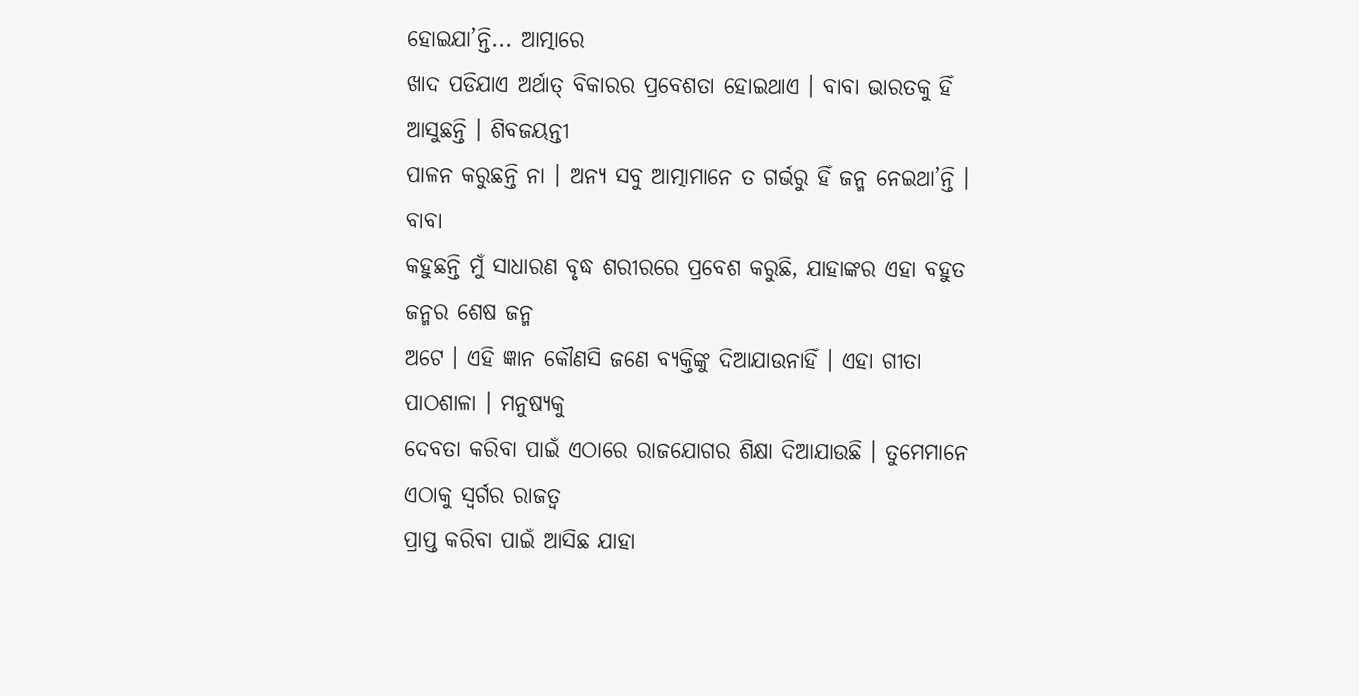ହୋଇଯା’ନ୍ତି... ଆତ୍ମାରେ
ଖାଦ ପଡିଯାଏ ଅର୍ଥାତ୍ ବିକାରର ପ୍ରବେଶତା ହୋଇଥାଏ । ବାବା ଭାରତକୁ ହିଁ ଆସୁଛନ୍ତି । ଶିବଜୟନ୍ତୀ
ପାଳନ କରୁଛନ୍ତି ନା । ଅନ୍ୟ ସବୁ ଆତ୍ମାମାନେ ତ ଗର୍ଭରୁ ହିଁ ଜନ୍ମ ନେଇଥା’ନ୍ତି । ବାବା
କହୁଛନ୍ତି ମୁଁ ସାଧାରଣ ବୃଦ୍ଧ ଶରୀରରେ ପ୍ରବେଶ କରୁଛି, ଯାହାଙ୍କର ଏହା ବହୁତ ଜନ୍ମର ଶେଷ ଜନ୍ମ
ଅଟେ । ଏହି ଜ୍ଞାନ କୌଣସି ଜଣେ ବ୍ୟକ୍ତିଙ୍କୁ ଦିଆଯାଉନାହିଁ । ଏହା ଗୀତା ପାଠଶାଳା । ମନୁଷ୍ୟକୁ
ଦେବତା କରିବା ପାଇଁ ଏଠାରେ ରାଜଯୋଗର ଶିକ୍ଷା ଦିଆଯାଉଛି । ତୁମେମାନେ ଏଠାକୁ ସ୍ୱର୍ଗର ରାଜତ୍ୱ
ପ୍ରାପ୍ତ କରିବା ପାଇଁ ଆସିଛ ଯାହା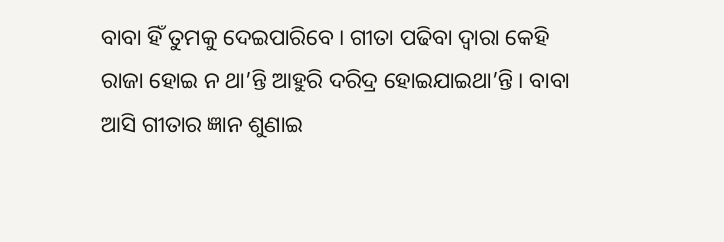ବାବା ହିଁ ତୁମକୁ ଦେଇପାରିବେ । ଗୀତା ପଢିବା ଦ୍ୱାରା କେହି
ରାଜା ହୋଇ ନ ଥା’ନ୍ତି ଆହୁରି ଦରିଦ୍ର ହୋଇଯାଇଥା’ନ୍ତି । ବାବା ଆସି ଗୀତାର ଜ୍ଞାନ ଶୁଣାଇ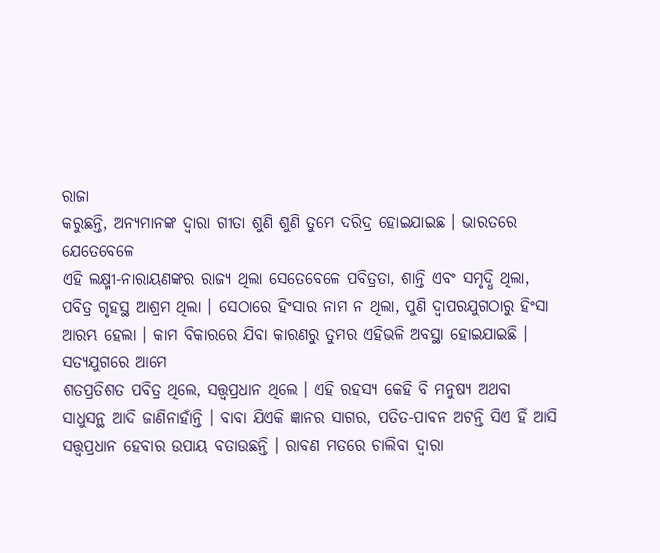ରାଜା
କରୁଛନ୍ତି, ଅନ୍ୟମାନଙ୍କ ଦ୍ୱାରା ଗୀତା ଶୁଣି ଶୁଣି ତୁମେ ଦରିଦ୍ର ହୋଇଯାଇଛ । ଭାରତରେ ଯେତେବେଳେ
ଏହି ଲକ୍ଷ୍ମୀ-ନାରାୟଣଙ୍କର ରାଜ୍ୟ ଥିଲା ସେତେବେଳେ ପବିତ୍ରତା, ଶାନ୍ତି ଏବଂ ସମୃଦ୍ଧି ଥିଲା,
ପବିତ୍ର ଗୃହସ୍ଥ ଆଶ୍ରମ ଥିଲା । ସେଠାରେ ହିଂସାର ନାମ ନ ଥିଲା, ପୁଣି ଦ୍ୱାପରଯୁଗଠାରୁ ହିଂସା
ଆରମ୍ଭ ହେଲା । କାମ ବିକାରରେ ଯିବା କାରଣରୁ ତୁମର ଏହିଭଳି ଅବସ୍ଥା ହୋଇଯାଇଛି । ସତ୍ୟଯୁଗରେ ଆମେ
ଶତପ୍ରତିଶତ ପବିତ୍ର ଥିଲେ, ସତ୍ତ୍ୱପ୍ରଧାନ ଥିଲେ । ଏହି ରହସ୍ୟ କେହି ବି ମନୁଷ୍ୟ ଅଥବା
ସାଧୁସନ୍ଥ ଆଦି ଜାଣିନାହାଁନ୍ତି । ବାବା ଯିଏକି ଜ୍ଞାନର ସାଗର, ପତିତ-ପାବନ ଅଟନ୍ତି ସିଏ ହିଁ ଆସି
ସତ୍ତ୍ୱପ୍ରଧାନ ହେବାର ଉପାୟ ବତାଉଛନ୍ତି । ରାବଣ ମତରେ ଚାଲିବା ଦ୍ୱାରା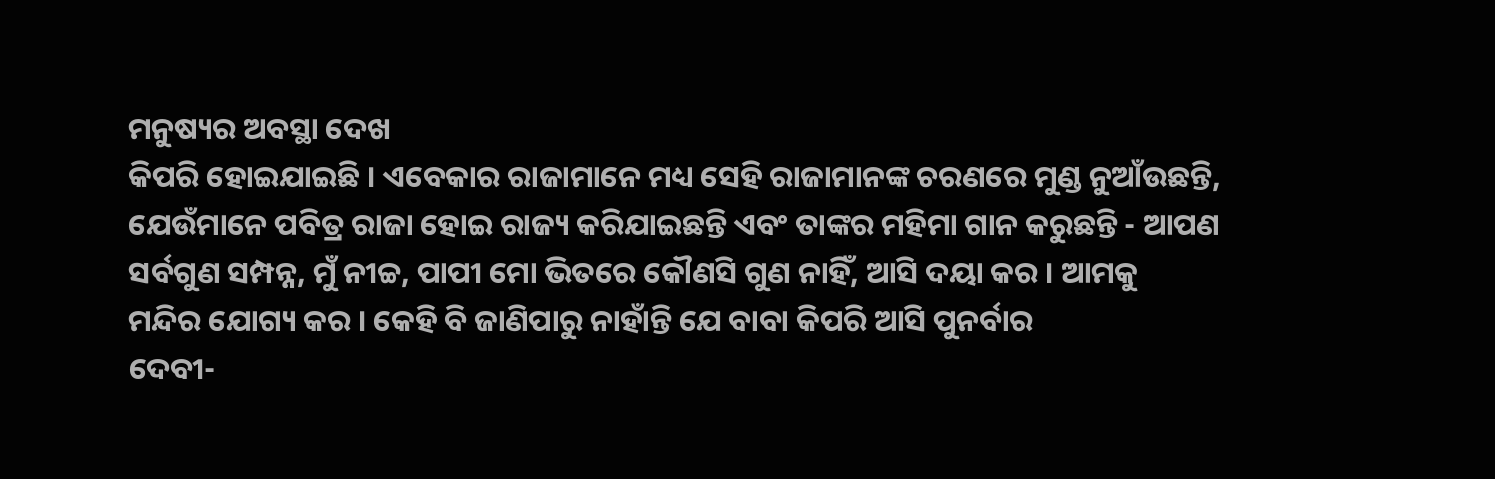ମନୁଷ୍ୟର ଅବସ୍ଥା ଦେଖ
କିପରି ହୋଇଯାଇଛି । ଏବେକାର ରାଜାମାନେ ମଧ୍ୟ ସେହି ରାଜାମାନଙ୍କ ଚରଣରେ ମୁଣ୍ଡ ନୁଆଁଉଛନ୍ତି,
ଯେଉଁମାନେ ପବିତ୍ର ରାଜା ହୋଇ ରାଜ୍ୟ କରିଯାଇଛନ୍ତି ଏବଂ ତାଙ୍କର ମହିମା ଗାନ କରୁଛନ୍ତି - ଆପଣ
ସର୍ବଗୁଣ ସମ୍ପନ୍ନ, ମୁଁ ନୀଚ୍ଚ, ପାପୀ ମୋ ଭିତରେ କୌଣସି ଗୁଣ ନାହିଁ, ଆସି ଦୟା କର । ଆମକୁ
ମନ୍ଦିର ଯୋଗ୍ୟ କର । କେହି ବି ଜାଣିପାରୁ ନାହାଁନ୍ତି ଯେ ବାବା କିପରି ଆସି ପୁନର୍ବାର
ଦେବୀ-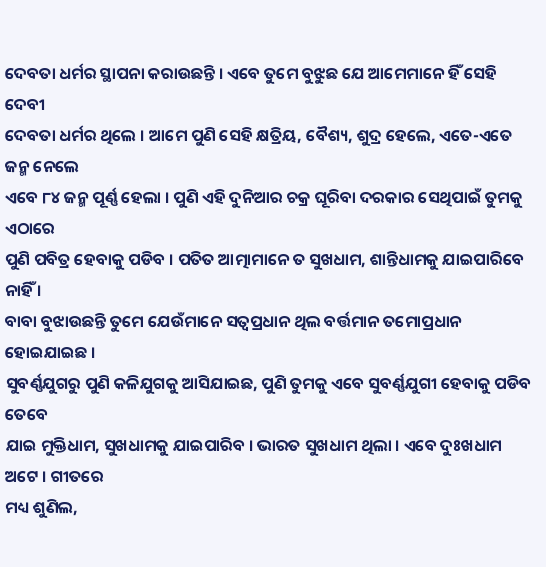ଦେବତା ଧର୍ମର ସ୍ଥାପନା କରାଉଛନ୍ତି । ଏବେ ତୁମେ ବୁଝୁଛ ଯେ ଆମେମାନେ ହିଁ ସେହି ଦେବୀ
ଦେବତା ଧର୍ମର ଥିଲେ । ଆମେ ପୁଣି ସେହି କ୍ଷତ୍ରିୟ, ବୈଶ୍ୟ, ଶୁଦ୍ର ହେଲେ, ଏତେ-ଏତେ ଜନ୍ମ ନେଲେ
ଏବେ ୮୪ ଜନ୍ମ ପୂର୍ଣ୍ଣ ହେଲା । ପୁଣି ଏହି ଦୁନିଆର ଚକ୍ର ଘୂରିବା ଦରକାର ସେଥିପାଇଁ ତୁମକୁ ଏଠାରେ
ପୁଣି ପବିତ୍ର ହେବାକୁ ପଡିବ । ପତିତ ଆତ୍ମାମାନେ ତ ସୁଖଧାମ, ଶାନ୍ତିଧାମକୁ ଯାଇପାରିବେ ନାହିଁ ।
ବାବା ବୁଝାଉଛନ୍ତି ତୁମେ ଯେଉଁମାନେ ସତ୍ୱପ୍ରଧାନ ଥିଲ ବର୍ତ୍ତମାନ ତମୋପ୍ରଧାନ ହୋଇଯାଇଛ ।
ସୁବର୍ଣ୍ଣଯୁଗରୁ ପୁଣି କଳିଯୁଗକୁ ଆସିଯାଇଛ, ପୁଣି ତୁମକୁ ଏବେ ସୁବର୍ଣ୍ଣଯୁଗୀ ହେବାକୁ ପଡିବ ତେବେ
ଯାଇ ମୁକ୍ତିଧାମ, ସୁଖଧାମକୁ ଯାଇପାରିବ । ଭାରତ ସୁଖଧାମ ଥିଲା । ଏବେ ଦୁଃଖଧାମ ଅଟେ । ଗୀତରେ
ମଧ୍ୟ ଶୁଣିଲ,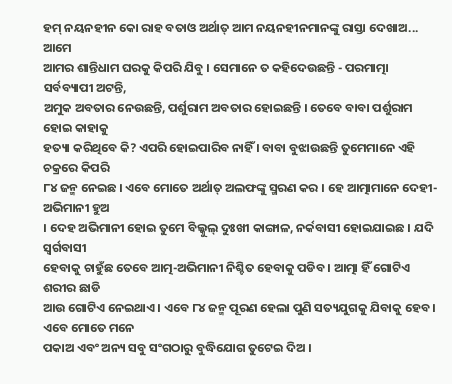ହମ୍ ନୟନହୀନ କୋ ରାହ ବତାଓ ଅର୍ଥାତ୍ ଆମ ନୟନହୀନମାନଙ୍କୁ ରାସ୍ତା ଦେଖାଅ... ଆମେ
ଆମର ଶାନ୍ତିଧାମ ଘରକୁ କିପରି ଯିବୁ । ସେମାନେ ତ କହିଦେଉଛନ୍ତି - ପରମାତ୍ମା ସର୍ବବ୍ୟାପୀ ଅଟନ୍ତି,
ଅମୁକ ଅବତାର ନେଉଛନ୍ତି, ପର୍ଶୁରାମ ଅବତାର ହୋଇଛନ୍ତି । ତେବେ ବାବା ପର୍ଶୁରାମ ହୋଇ କାହାକୁ
ହତ୍ୟା କରିଥିବେ କି? ଏପରି ହୋଇପାରିବ ନାହିଁ । ବାବା ବୁଝାଉଛନ୍ତି ତୁମେମାନେ ଏହି ଚକ୍ରରେ କିପରି
୮୪ ଜନ୍ମ ନେଇଛ । ଏବେ ମୋତେ ଅର୍ଥାତ୍ ଅଲଫଙ୍କୁ ସ୍ମରଣ କର । ହେ ଆତ୍ମାମାନେ ଦେହୀ-ଅଭିମାନୀ ହୁଅ
। ଦେହ ଅଭିମାନୀ ହୋଇ ତୁମେ ବିଲ୍କୁଲ୍ ଦୁଃଖୀ କାଙ୍ଗାଳ, ନର୍କବାସୀ ହୋଇଯାଇଛ । ଯଦି ସ୍ୱର୍ଗବାସୀ
ହେବାକୁ ଚାହୁଁଛ ତେବେ ଆତ୍ମ-ଅଭିମାନୀ ନିଶ୍ଚିତ ହେବାକୁ ପଡିବ । ଆତ୍ମା ହିଁ ଗୋଟିଏ ଶରୀର ଛାଡି
ଆଉ ଗୋଟିଏ ନେଇଥାଏ । ଏବେ ୮୪ ଜନ୍ମ ପୂରଣ ହେଲା ପୁଣି ସତ୍ୟଯୁଗକୁ ଯିବାକୁ ହେବ । ଏବେ ମୋତେ ମନେ
ପକାଅ ଏବଂ ଅନ୍ୟ ସବୁ ସଂଗଠାରୁ ବୁଦ୍ଧିଯୋଗ ତୁଟେଇ ଦିଅ ।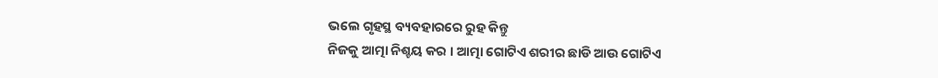ଭଲେ ଗୃହସ୍ଥ ବ୍ୟବହାରରେ ରୁହ କିନ୍ତୁ
ନିଜକୁ ଆତ୍ମା ନିଶ୍ଚୟ କର । ଆତ୍ମା ଗୋଟିଏ ଶରୀର ଛାଡି ଆଉ ଗୋଟିଏ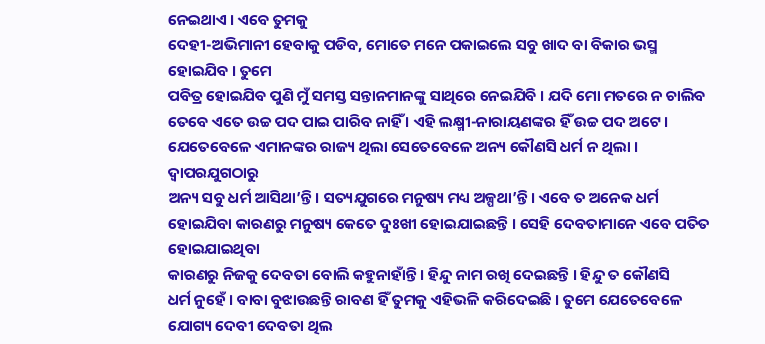ନେଇଥାଏ । ଏବେ ତୁମକୁ
ଦେହୀ-ଅଭିମାନୀ ହେବାକୁ ପଡିବ, ମୋତେ ମନେ ପକାଇଲେ ସବୁ ଖାଦ ବା ବିକାର ଭସ୍ମ ହୋଇଯିବ । ତୁମେ
ପବିତ୍ର ହୋଇଯିବ ପୁଣି ମୁଁ ସମସ୍ତ ସନ୍ତାନମାନଙ୍କୁ ସାଥିରେ ନେଇଯିବି । ଯଦି ମୋ ମତରେ ନ ଚାଲିବ
ତେବେ ଏତେ ଉଚ୍ଚ ପଦ ପାଇ ପାରିବ ନାହିଁ । ଏହି ଲକ୍ଷ୍ମୀ-ନାରାୟଣଙ୍କର ହିଁ ଉଚ୍ଚ ପଦ ଅଟେ ।
ଯେତେବେଳେ ଏମାନଙ୍କର ରାଜ୍ୟ ଥିଲା ସେତେବେଳେ ଅନ୍ୟ କୌଣସି ଧର୍ମ ନ ଥିଲା । ଦ୍ୱାପରଯୁଗଠାରୁ
ଅନ୍ୟ ସବୁ ଧର୍ମ ଆସିଥା’ନ୍ତି । ସତ୍ୟଯୁଗରେ ମନୁଷ୍ୟ ମଧ୍ୟ ଅଳ୍ପଥା’ନ୍ତି । ଏବେ ତ ଅନେକ ଧର୍ମ
ହୋଇଯିବା କାରଣରୁ ମନୁଷ୍ୟ କେତେ ଦୁଃଖୀ ହୋଇଯାଇଛନ୍ତି । ସେହି ଦେବତାମାନେ ଏବେ ପତିତ ହୋଇଯାଇଥିବା
କାରଣରୁ ନିଜକୁ ଦେବତା ବୋଲି କହୁନାହାଁନ୍ତି । ହିନ୍ଦୁ ନାମ ରଖି ଦେଇଛନ୍ତି । ହିନ୍ଦୁ ତ କୌଣସି
ଧର୍ମ ନୁହେଁ । ବାବା ବୁଝାଉଛନ୍ତି ରାବଣ ହିଁ ତୁମକୁ ଏହିଭଳି କରିଦେଇଛି । ତୁମେ ଯେତେବେଳେ
ଯୋଗ୍ୟ ଦେବୀ ଦେବତା ଥିଲ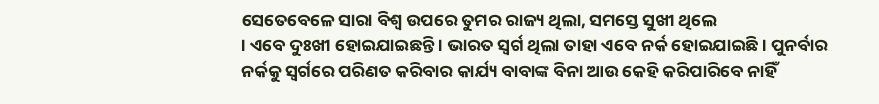ସେତେବେଳେ ସାରା ବିଶ୍ୱ ଉପରେ ତୁମର ରାଜ୍ୟ ଥିଲା, ସମସ୍ତେ ସୁଖୀ ଥିଲେ
। ଏବେ ଦୁଃଖୀ ହୋଇଯାଇଛନ୍ତି । ଭାରତ ସ୍ୱର୍ଗ ଥିଲା ତାହା ଏବେ ନର୍କ ହୋଇଯାଇଛି । ପୁନର୍ବାର
ନର୍କକୁ ସ୍ୱର୍ଗରେ ପରିଣତ କରିବାର କାର୍ଯ୍ୟ ବାବାଙ୍କ ବିନା ଆଉ କେହି କରିପାରିବେ ନାହିଁ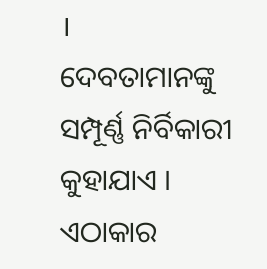।
ଦେବତାମାନଙ୍କୁ ସମ୍ପୂର୍ଣ୍ଣ ନିର୍ବିକାରୀ କୁହାଯାଏ । ଏଠାକାର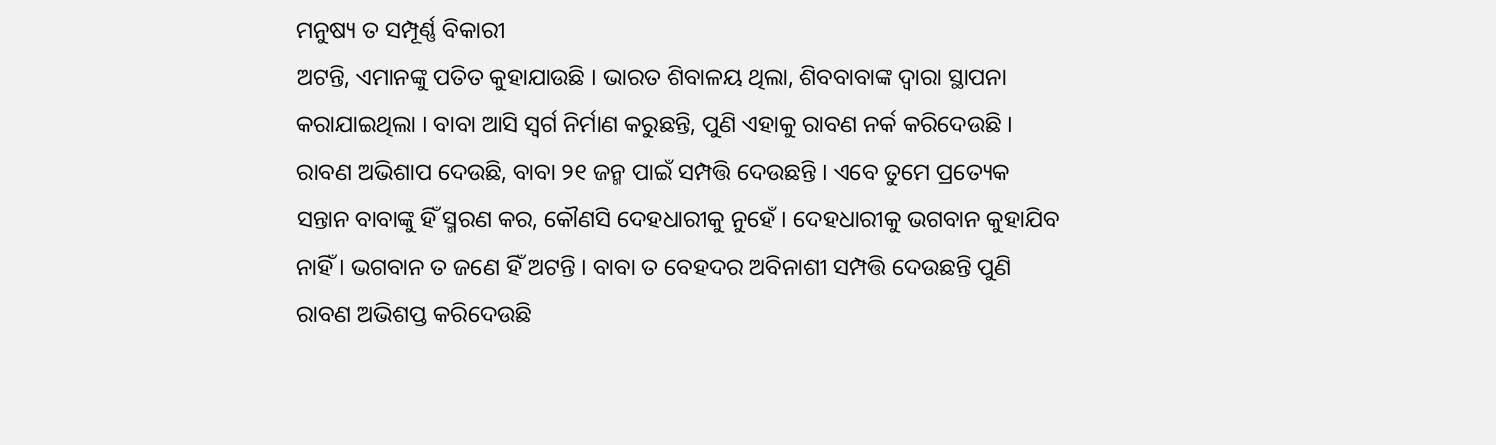ମନୁଷ୍ୟ ତ ସମ୍ପୂର୍ଣ୍ଣ ବିକାରୀ
ଅଟନ୍ତି, ଏମାନଙ୍କୁ ପତିତ କୁହାଯାଉଛି । ଭାରତ ଶିବାଳୟ ଥିଲା, ଶିବବାବାଙ୍କ ଦ୍ୱାରା ସ୍ଥାପନା
କରାଯାଇଥିଲା । ବାବା ଆସି ସ୍ୱର୍ଗ ନିର୍ମାଣ କରୁଛନ୍ତି, ପୁଣି ଏହାକୁ ରାବଣ ନର୍କ କରିଦେଉଛି ।
ରାବଣ ଅଭିଶାପ ଦେଉଛି, ବାବା ୨୧ ଜନ୍ମ ପାଇଁ ସମ୍ପତ୍ତି ଦେଉଛନ୍ତି । ଏବେ ତୁମେ ପ୍ରତ୍ୟେକ
ସନ୍ତାନ ବାବାଙ୍କୁ ହିଁ ସ୍ମରଣ କର, କୌଣସି ଦେହଧାରୀକୁ ନୁହେଁ । ଦେହଧାରୀକୁ ଭଗବାନ କୁହାଯିବ
ନାହିଁ । ଭଗବାନ ତ ଜଣେ ହିଁ ଅଟନ୍ତି । ବାବା ତ ବେହଦର ଅବିନାଶୀ ସମ୍ପତ୍ତି ଦେଉଛନ୍ତି ପୁଣି
ରାବଣ ଅଭିଶପ୍ତ କରିଦେଉଛି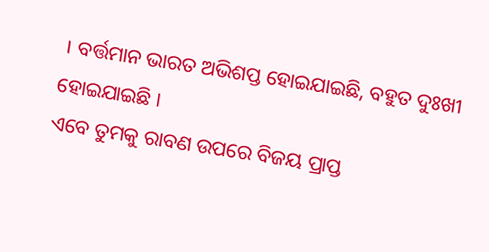। ବର୍ତ୍ତମାନ ଭାରତ ଅଭିଶପ୍ତ ହୋଇଯାଇଛି, ବହୁତ ଦୁଃଖୀ ହୋଇଯାଇଛି ।
ଏବେ ତୁମକୁ ରାବଣ ଉପରେ ବିଜୟ ପ୍ରାପ୍ତ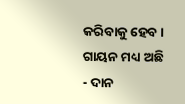କରିବାକୁ ହେବ । ଗାୟନ ମଧ୍ୟ ଅଛି - ଦାନ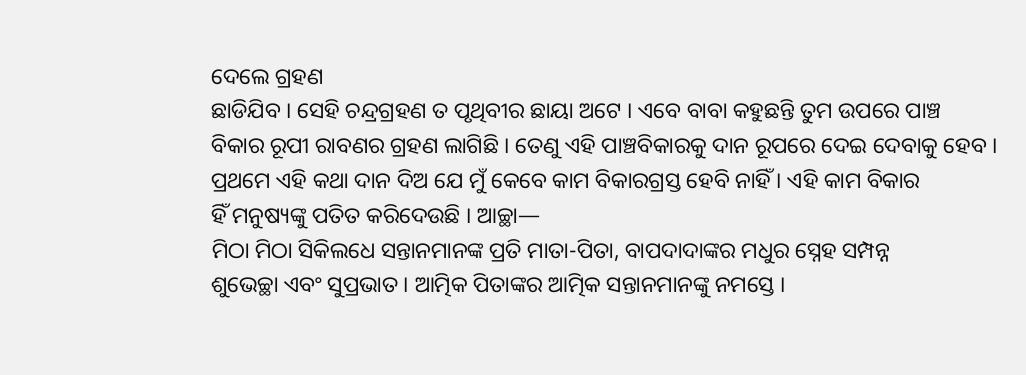ଦେଲେ ଗ୍ରହଣ
ଛାଡିଯିବ । ସେହି ଚନ୍ଦ୍ରଗ୍ରହଣ ତ ପୃଥିବୀର ଛାୟା ଅଟେ । ଏବେ ବାବା କହୁଛନ୍ତି ତୁମ ଉପରେ ପାଞ୍ଚ
ବିକାର ରୂପୀ ରାବଣର ଗ୍ରହଣ ଲାଗିଛି । ତେଣୁ ଏହି ପାଞ୍ଚବିକାରକୁ ଦାନ ରୂପରେ ଦେଇ ଦେବାକୁ ହେବ ।
ପ୍ରଥମେ ଏହି କଥା ଦାନ ଦିଅ ଯେ ମୁଁ କେବେ କାମ ବିକାରଗ୍ରସ୍ତ ହେବି ନାହିଁ । ଏହି କାମ ବିକାର
ହିଁ ମନୁଷ୍ୟଙ୍କୁ ପତିତ କରିଦେଉଛି । ଆଚ୍ଛା—
ମିଠା ମିଠା ସିକିଲଧେ ସନ୍ତାନମାନଙ୍କ ପ୍ରତି ମାତା-ପିତା, ବାପଦାଦାଙ୍କର ମଧୁର ସ୍ନେହ ସମ୍ପନ୍ନ
ଶୁଭେଚ୍ଛା ଏବଂ ସୁପ୍ରଭାତ । ଆତ୍ମିକ ପିତାଙ୍କର ଆତ୍ମିକ ସନ୍ତାନମାନଙ୍କୁ ନମସ୍ତେ ।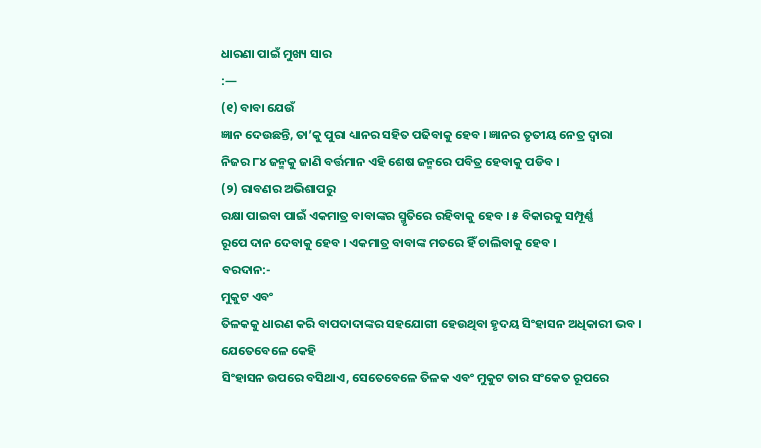ଧାରଣା ପାଇଁ ମୁଖ୍ୟ ସାର
:—
(୧) ବାବା ଯେଉଁ
ଜ୍ଞାନ ଦେଉଛନ୍ତି, ତା’କୁ ପୁରା ଧ୍ୟାନର ସହିତ ପଢିବାକୁ ହେବ । ଜ୍ଞାନର ତୃତୀୟ ନେତ୍ର ଦ୍ୱାରା
ନିଜର ୮୪ ଜନ୍ମକୁ ଜାଣି ବର୍ତ୍ତମାନ ଏହି ଶେଷ ଜନ୍ମରେ ପବିତ୍ର ହେବାକୁ ପଡିବ ।
(୨) ରାବଣର ଅଭିଶାପରୁ
ରକ୍ଷା ପାଇବା ପାଇଁ ଏକମାତ୍ର ବାବାଙ୍କର ସ୍ମୃତିରେ ରହିବାକୁ ହେବ । ୫ ବିକାରକୁ ସମ୍ପୂର୍ଣ୍ଣ
ରୂପେ ଦାନ ଦେବାକୁ ହେବ । ଏକମାତ୍ର ବାବାଙ୍କ ମତରେ ହିଁ ଚାଲିବାକୁ ହେବ ।
ବରଦାନ:-
ମୁକୁଟ ଏବଂ
ତିଳକକୁ ଧାରଣ କରି ବାପଦାଦାଙ୍କର ସହଯୋଗୀ ହେଉଥିବା ହୃଦୟ ସିଂହାସନ ଅଧିକାରୀ ଭବ ।
ଯେତେବେଳେ କେହି
ସିଂହାସନ ଉପରେ ବସିଥାଏ, ସେତେବେଳେ ତିଳକ ଏବଂ ମୁକୁଟ ତାର ସଂକେତ ରୂପରେ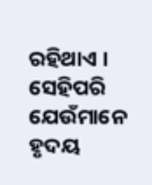ରହିଥାଏ । ସେହିପରି
ଯେଉଁମାନେ ହୃଦୟ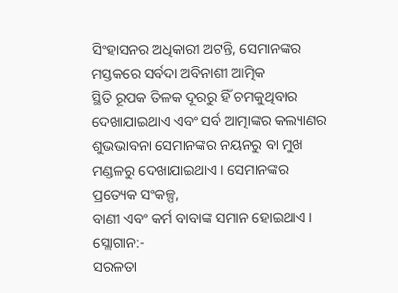ସିଂହାସନର ଅଧିକାରୀ ଅଟନ୍ତି, ସେମାନଙ୍କର ମସ୍ତକରେ ସର୍ବଦା ଅବିନାଶୀ ଆତ୍ମିକ
ସ୍ଥିତି ରୂପକ ତିଳକ ଦୂରରୁ ହିଁ ଚମକୁଥିବାର ଦେଖାଯାଇଥାଏ ଏବଂ ସର୍ବ ଆତ୍ମାଙ୍କର କଲ୍ୟାଣର
ଶୁଭଭାବନା ସେମାନଙ୍କର ନୟନରୁ ବା ମୁଖ ମଣ୍ଡଳରୁ ଦେଖାଯାଇଥାଏ । ସେମାନଙ୍କର ପ୍ରତ୍ୟେକ ସଂକଳ୍ପ,
ବାଣୀ ଏବଂ କର୍ମ ବାବାଙ୍କ ସମାନ ହୋଇଥାଏ ।
ସ୍ଲୋଗାନ:-
ସରଳତା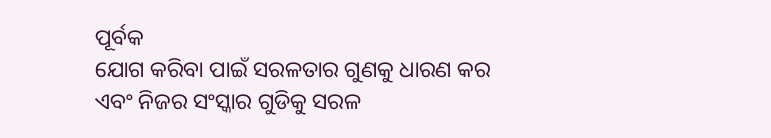ପୂର୍ବକ
ଯୋଗ କରିବା ପାଇଁ ସରଳତାର ଗୁଣକୁ ଧାରଣ କର ଏବଂ ନିଜର ସଂସ୍କାର ଗୁଡିକୁ ସରଳ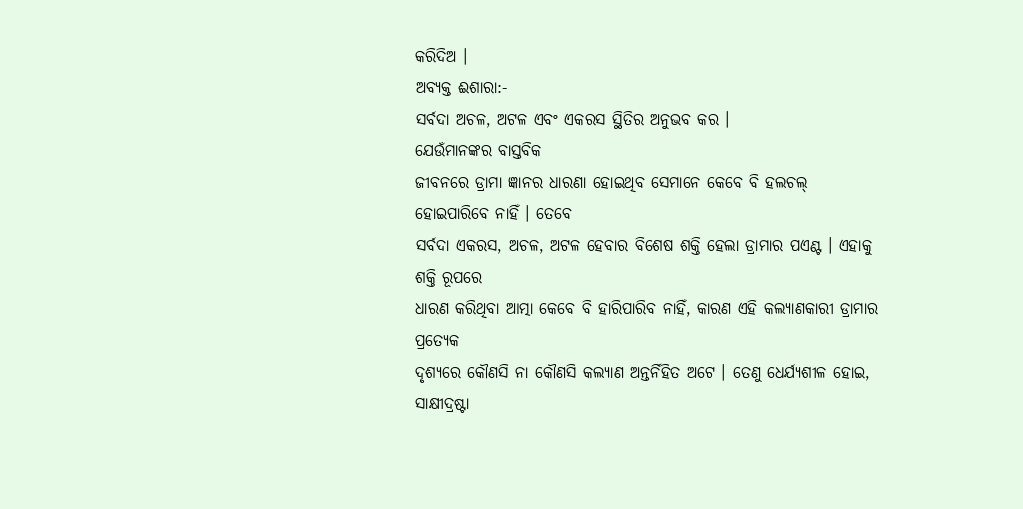କରିଦିଅ ।
ଅବ୍ୟକ୍ତ ଈଶାରା:-
ସର୍ବଦା ଅଚଳ, ଅଟଳ ଏବଂ ଏକରସ ସ୍ଥିତିର ଅନୁଭବ କର ।
ଯେଉଁମାନଙ୍କର ବାସ୍ତବିକ
ଜୀବନରେ ଡ୍ରାମା ଜ୍ଞାନର ଧାରଣା ହୋଇଥିବ ସେମାନେ କେବେ ବି ହଲଚଲ୍ ହୋଇପାରିବେ ନାହିଁ । ତେବେ
ସର୍ବଦା ଏକରସ, ଅଚଳ, ଅଟଳ ହେବାର ବିଶେଷ ଶକ୍ତି ହେଲା ଡ୍ରାମାର ପଏଣ୍ଟ । ଏହାକୁ ଶକ୍ତି ରୂପରେ
ଧାରଣ କରିଥିବା ଆତ୍ମା କେବେ ବି ହାରିପାରିବ ନାହିଁ, କାରଣ ଏହି କଲ୍ୟାଣକାରୀ ଡ୍ରାମାର ପ୍ରତ୍ୟେକ
ଦୃଶ୍ୟରେ କୌଣସି ନା କୌଣସି କଲ୍ୟାଣ ଅନ୍ତର୍ନିହିତ ଅଟେ । ତେଣୁ ଧେର୍ଯ୍ୟଶୀଳ ହୋଇ,
ସାକ୍ଷୀଦ୍ରଷ୍ଟା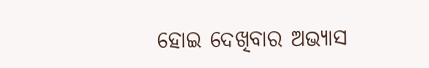ହୋଇ ଦେଖିବାର ଅଭ୍ୟାସ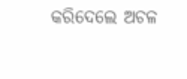କରିଦେଲେ ଅଚଳ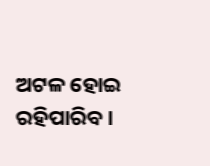ଅଟଳ ହୋଇ ରହିପାରିବ ।